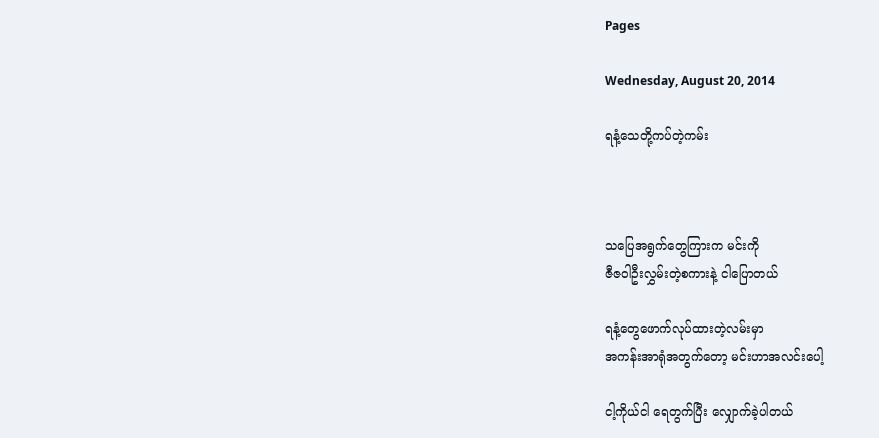Pages

Wednesday, August 20, 2014

ရနံ့သေတို့ကပ်တဲ့ကမ်း



သပြေအရွက်တွေကြားက မင်းကို
ဇီဇဝါဦးလွှမ်းတဲ့စကားနဲ့ ငါပြောတယ်

ရနံ့တွေဖောက်လုပ်ထားတဲ့လမ်းမှာ
အကန်းအာရုံအတွက်တော့ မင်းဟာအလင်းပေါ့

ငါ့ကိုယ်ငါ ရေတွက်ပြီး လျှောက်ခဲ့ပါတယ်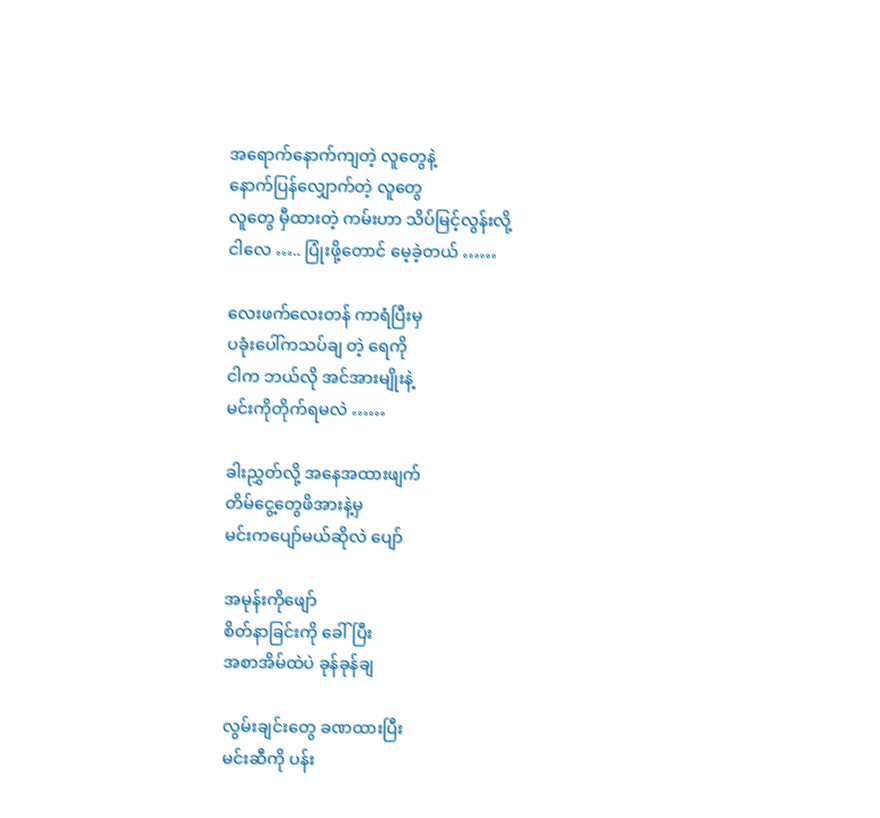အရောက်နောက်ကျတဲ့ လူတွေနဲ့
နောက်ပြန်လျှောက်တဲ့ လူတွေ
လူတွေ မှီထားတဲ့ ကမ်းဟာ သိပ်မြင့်လွန်းလို့
ငါလေ ….. ပြုံးဖို့တောင် မေ့ခဲ့တယ် ……

လေးဖက်လေးတန် ကာရံပြီးမှ
ပခုံးပေါ်ကသပ်ချ တဲ့ ရေကို
ငါက ဘယ်လို အင်အားမျိုးနဲ့
မင်းကိုတိုက်ရမလဲ ……

ခါးညွှတ်လို့ အနေအထားဖျက်
တိမ်ငွေ့တွေဖိအားနဲ့မှ
မင်းကပျော်မယ်ဆိုလဲ ပျော်

အမုန်းကိုဖျော်
စိတ်နာခြင်းကို ခေါ်ပြီး
အစာအိမ်ထဲပဲ ခုန်ခုန်ချ

လွမ်းချင်းတွေ ခဏထားပြီး
မင်းဆီကို ပန်း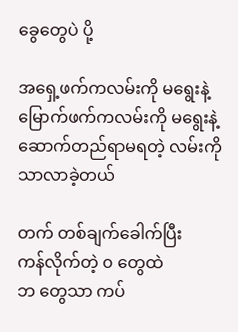ခွေတွေပဲ ပို့

အရှေ့ဖက်ကလမ်းကို မရွေးနဲ့
မြောက်ဖက်ကလမ်းကို မရွေးနဲ့
ဆောက်တည်ရာမရတဲ့ လမ်းကိုသာလာခဲ့တယ်

တက် တစ်ချက်ခေါက်ပြီး
ကန်လိုက်တဲ့ ၀ တွေထဲ
ဘ တွေသာ ကပ်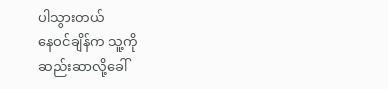ပါသွားတယ်
နေဝင်ချိန်က သူ့ကို
ဆည်းဆာလို့ခေါ်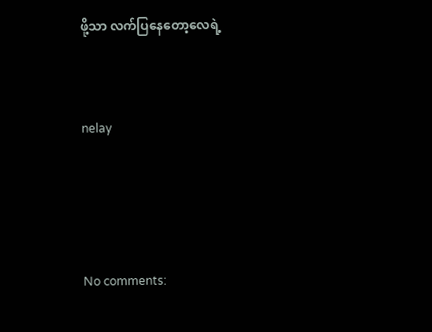ဖို့သာ လက်ပြနေတော့လေရဲ့



nelay





No comments: